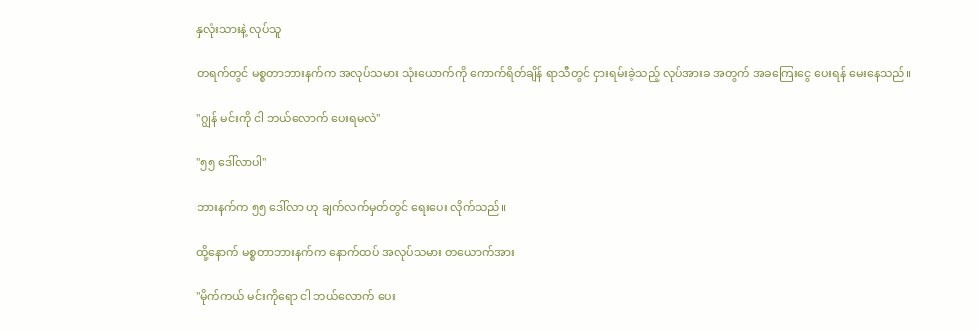နှလုံးသားနဲ့ လုပ်သူ

တရက်တွင် မစ္စတာဘားနက်က အလုပ်သမား သုံးယောက်ကို ကောက်ရိတ်ချိန် ရာသီတွင် ငှားရမ်းခဲ့သည့် လုပ်အားခ အတွက် အခကြေးငွေ ပေးရန် မေးနေသည်။

"ဂျွန် မင်းကို ငါ ဘယ်လောက် ပေးရမလဲ"

"၅၅ ဒေါ်လာပါ"

ဘားနက်က ၅၅ ဒေါ်လာ ဟု ချက်လက်မှတ်တွင် ရေးပေး လိုက်သည်။

ထို့နောက် မစ္စတာဘားနက်က နောက်ထပ် အလုပ်သမား တယောက်အား

"မိုက်ကယ် မင်းကိုရော ငါ ဘယ်လောက် ပေး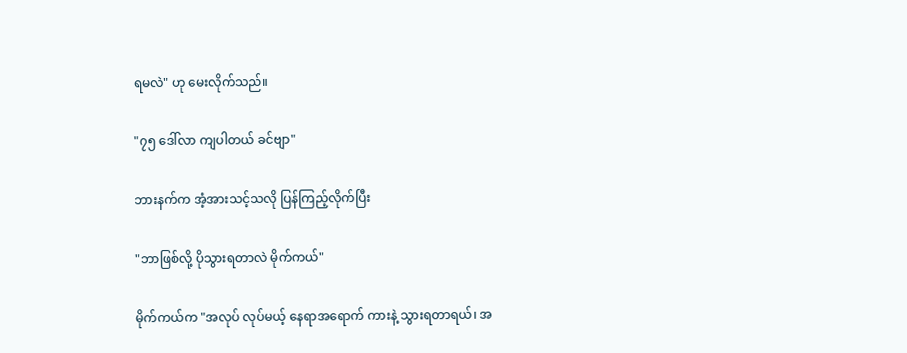ရမလဲ" ဟု မေးလိုက်သည်။

"၇၅ ဒေါ်လာ ကျပါတယ် ခင်ဗျာ"

ဘားနက်က အံ့အားသင့်သလို ပြန်ကြည့်လိုက်ပြီး

"ဘာဖြစ်လို့ ပိုသွားရတာလဲ မိုက်ကယ်"

မိုက်ကယ်က "အလုပ် လုပ်မယ့် နေရာအရောက် ကားနဲ့ သွားရတာရယ်၊ အ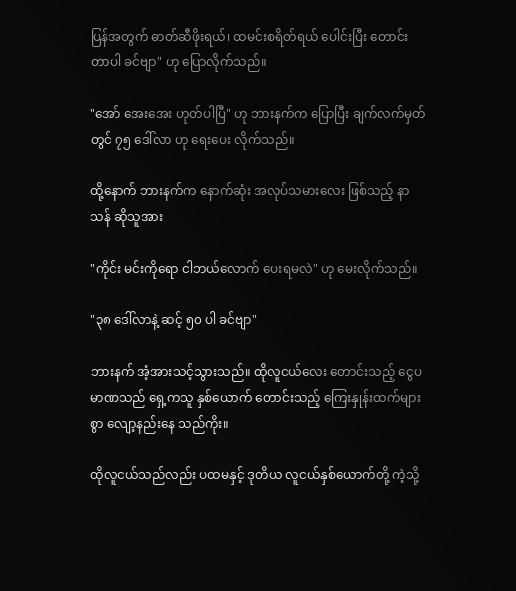ပြန်အတွက် ဓာတ်ဆီဖိုးရယ်၊ ထမင်းစရိတ်ရယ် ပေါင်းပြီး တောင်းတာပါ ခင်ဗျာ" ဟု ပြောလိုက်သည်။

"အော် အေးအေး ဟုတ်ပါပြီ" ဟု ဘားနက်က ပြောပြီး ချက်လက်မှတ်တွင် ၇၅ ဒေါ်လာ ဟု ရေးပေး လိုက်သည်။

ထို့နောက် ဘားနက်က နောက်ဆုံး အလုပ်သမားလေး ဖြစ်သည့် နာသန် ဆိုသူအား

"ကိုင်း မင်းကိုရော ငါဘယ်လောက် ပေးရမလဲ" ဟု မေးလိုက်သည်။

"၃၈ ဒေါ်လာနဲ့ ဆင့် ၅၀ ပါ ခင်ဗျာ"

ဘားနက် အံ့အားသင့်သွားသည်။ ထိုလူငယ်လေး တောင်းသည့် ငွေပမာဏသည် ရှေ့ကသူ နှစ်ယောက် တောင်းသည့် ကြေးနှုန်းထက်များစွာ လျော့နည်းနေ သည်ကိုး။

ထိုလူငယ်သည်လည်း ပထမနှင့် ဒုတိယ လူငယ်နှစ်ယောက်တို့ ကဲ့သို့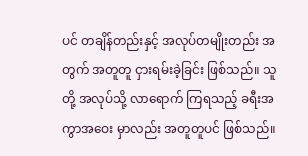ပင် တချိန်တည်းနှင့် အလုပ်တမျိုးတည်း အတွက် အတူတူ ငှားရမ်းခဲ့ခြင်း ဖြစ်သည်။ သူတို့ အလုပ်သို့ လာရောက် ကြရသည့် ခရီးအကွာအဝေး မှာလည်း အတူတူပင် ဖြစ်သည်။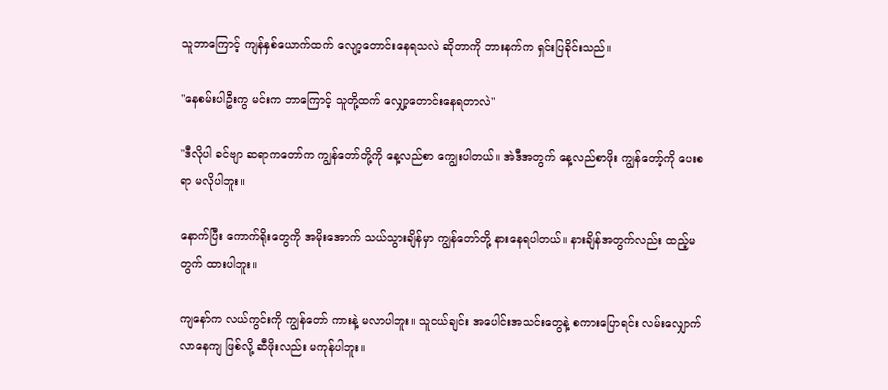သူဘာကြောင့် ကျန်နှစ်ယောက်ထက် လျော့တောင်းနေရသလဲ ဆိုတာကို ဘားနက်က ရှင်းပြခိုင်းသည်။

"နေစမ်းပါဦးကွ မင်းက ဘာကြောင့် သူတို့ထက် လျှော့တောင်းနေရတာလဲ"

"ဒီလိုပါ ခင်ဗျာ ဆရာကတော်က ကျွန်တော်တို့ကို နေ့လည်စာ ကျွေးပါတယ်။ အဲဒီအတွက် နေ့လည်စာဖိုး ကျွန်တော့်ကို ပေးစရာ မလိုပါဘူး။

နောက်ပြီး ကောက်ရိုးတွေကို အမိုးအောက် သယ်သွားချိန်မှာ ကျွန်တော်တို့ နားနေရပါတယ်။ နားချိန်အတွက်လည်း ထည့်မတွက် ထားပါဘူး။

ကျနော်က လယ်ကွင်းကို ကျွန်တော် ကားနဲ့ မလာပါဘူး။ သူငယ်ချင်း အပေါင်းအသင်းတွေနဲ့ စကားပြောရင်း လမ်းလျှောက်လာနေကျ ဖြစ်လို့ ဆီဖိုးလည်း မကုန်ပါဘူး။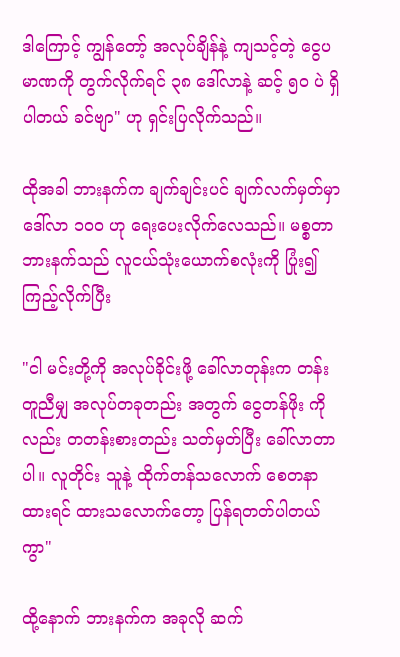ဒါကြောင့် ကျွန်တော့် အလုပ်ချိန်နဲ့ ကျသင့်တဲ့ ငွေပမာဏကို တွက်လိုက်ရင် ၃၈ ဒေါ်လာနဲ့ ဆင့် ၅၀ ပဲ ရှိပါတယ် ခင်ဗျာ" ဟု ရှင်းပြလိုက်သည်။

ထိုအခါ ဘားနက်က ချက်ချင်းပင် ချက်လက်မှတ်မှာ ဒေါ်လာ ၁၀၀ ဟု ရေးပေးလိုက်လေသည်။ မစ္စတာဘားနက်သည် လူငယ်သုံးယောက်စလုံးကို ပြုံး၍ ကြည့်လိုက်ပြီး

"ငါ မင်းတို့ကို အလုပ်ခိုင်းဖို့ ခေါ်လာတုန်းက တန်းတူညီမျှ အလုပ်တခုတည်း အတွက် ငွေတန်ဖိုး ကိုလည်း တတန်းစားတည်း သတ်မှတ်ပြီး ခေါ်လာတာပါ။ လူတိုင်း သူနဲ့ ထိုက်တန်သလောက် စေတနာထားရင် ထားသလောက်တော့ ပြန်ရတတ်ပါတယ်ကွာ"

ထို့နောက် ဘားနက်က အခုလို ဆက်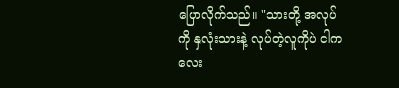ပြောလိုက်သည်။ "သားတို့ အလုပ်ကို နှလုံးသားနဲ့ လုပ်တဲ့လူကိုပဲ ငါက လေး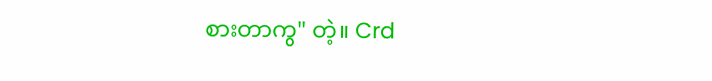စားတာကွ" တဲ့။ Crd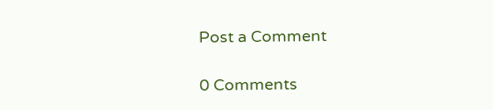Post a Comment

0 Comments